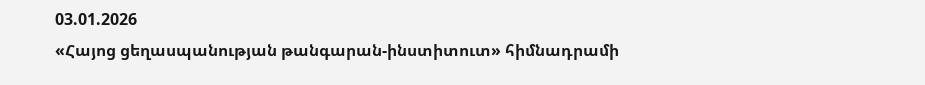03.01.2026
«Հայոց ցեղասպանության թանգարան-ինստիտուտ» հիմնադրամի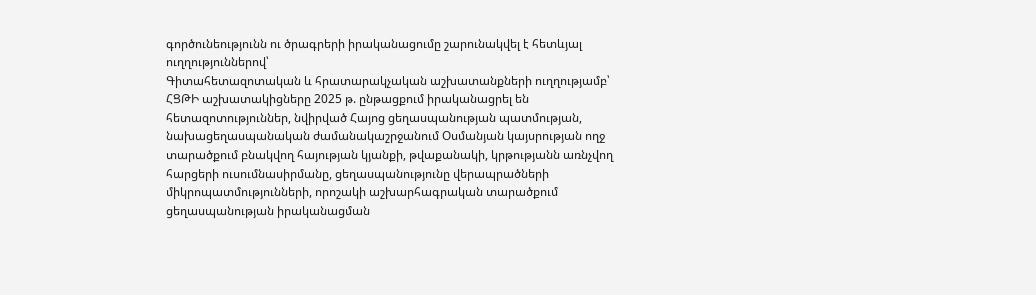գործունեությունն ու ծրագրերի իրականացումը շարունակվել է հետևյալ ուղղություններով՝
Գիտահետազոտական և հրատարակչական աշխատանքների ուղղությամբ՝
ՀՑԹԻ աշխատակիցները 2025 թ. ընթացքում իրականացրել են հետազոտություններ, նվիրված Հայոց ցեղասպանության պատմության, նախացեղասպանական ժամանակաշրջանում Օսմանյան կայսրության ողջ տարածքում բնակվող հայության կյանքի, թվաքանակի, կրթությանն առնչվող հարցերի ուսումնասիրմանը, ցեղասպանությունը վերապրածների միկրոպատմությունների, որոշակի աշխարհագրական տարածքում ցեղասպանության իրականացման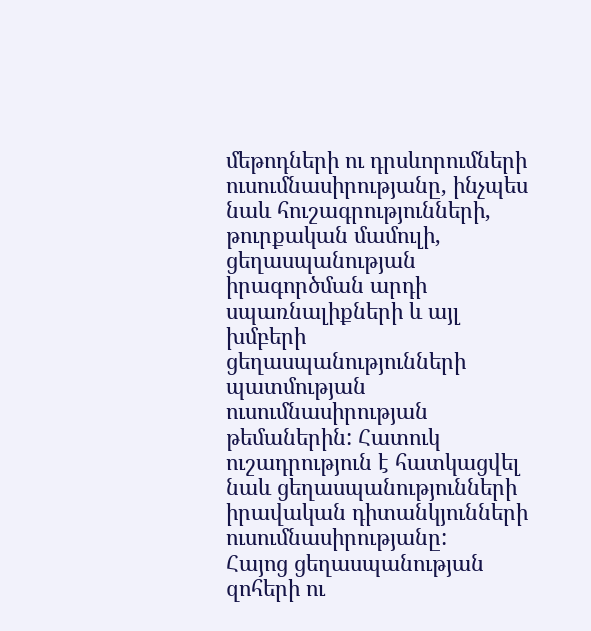մեթոդների ու դրսևորումների ուսումնասիրությանը, ինչպես նաև հուշագրությունների, թուրքական մամուլի, ցեղասպանության իրագործման արդի սպառնալիքների և այլ խմբերի ցեղասպանությունների պատմության ուսումնասիրության թեմաներին: Հատուկ ուշադրություն է հատկացվել նաև ցեղասպանությունների իրավական դիտանկյունների ուսումնասիրությանը:
Հայոց ցեղասպանության զոհերի ու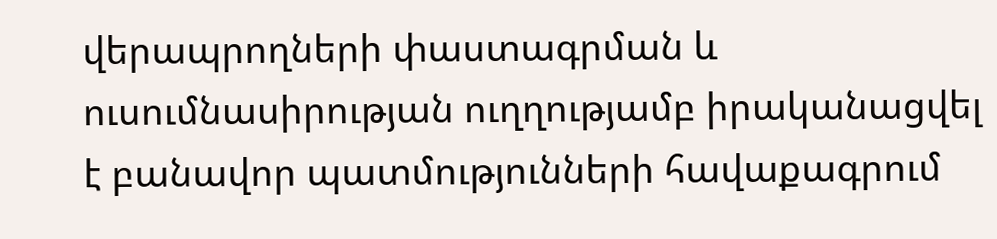վերապրողների փաստագրման և ուսումնասիրության ուղղությամբ իրականացվել է բանավոր պատմությունների հավաքագրում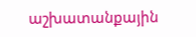աշխատանքային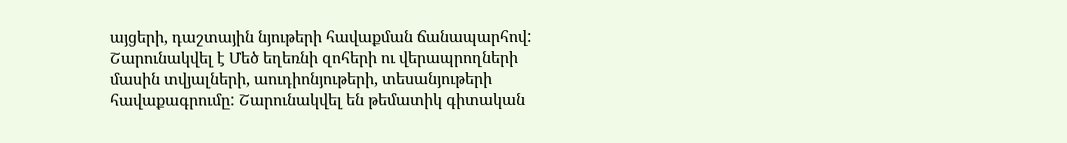այցերի, դաշտային նյութերի հավաքման ճանապարհով: Շարունակվել է Մեծ եղեռնի զոհերի ու վերապրողների մասին տվյալների, աուդիոնյութերի, տեսանյութերի հավաքագրումը: Շարունակվել են թեմատիկ գիտական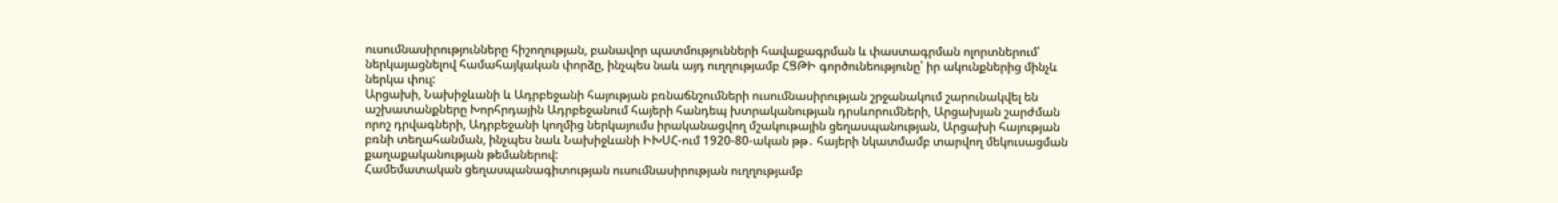ուսումնասիրությունները հիշողության, բանավոր պատմությունների հավաքագրման և փաստագրման ոլորտներում՝ ներկայացնելով համահայկական փորձը, ինչպես նաև այդ ուղղությամբ ՀՑԹԻ գործունեությունը՝ իր ակունքներից մինչև ներկա փուլ:
Արցախի, Նախիջևանի և Ադրբեջանի հայության բռնաճնշումների ուսումնասիրության շրջանակում շարունակվել են աշխատանքները Խորհրդային Ադրբեջանում հայերի հանդեպ խտրականության դրսևորումների, Արցախյան շարժման որոշ դրվագների, Ադրբեջանի կողմից ներկայումս իրականացվող մշակութային ցեղասպանության, Արցախի հայության բռնի տեղահանման, ինչպես նաև Նախիջևանի ԻԽՍՀ-ում 1920-80-ական թթ․ հայերի նկատմամբ տարվող մեկուսացման քաղաքականության թեմաներով:
Համեմատական ցեղասպանագիտության ուսումնասիրության ուղղությամբ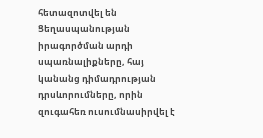հետազոտվել են Ցեղասպանության իրագործման արդի սպառնալիքները, հայ կանանց դիմադրության դրսևորումները, որին զուգահեռ ուսումնասիրվել է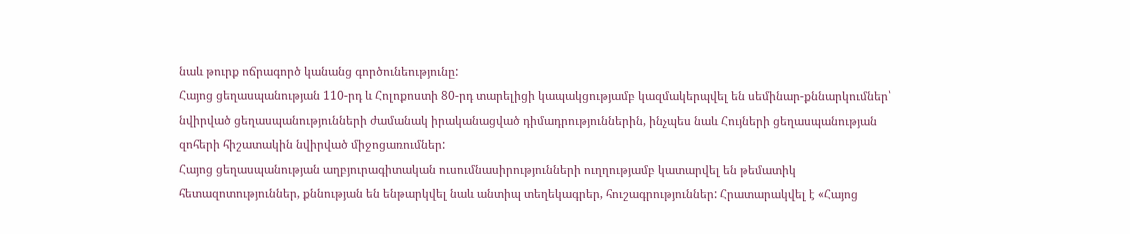նաև թուրք ոճրագործ կանանց գործունեությունը:
Հայոց ցեղասպանության 110-րդ և Հոլոքոստի 80-րդ տարելիցի կապակցությամբ կազմակերպվել են սեմինար-քննարկումներ՝ նվիրված ցեղասպանությունների ժամանակ իրականացված դիմադրություններին, ինչպես նաև Հույների ցեղասպանության զոհերի հիշատակին նվիրված միջոցառումներ:
Հայոց ցեղասպանության աղբյուրագիտական ուսումնասիրությունների ուղղությամբ կատարվել են թեմատիկ հետազոտություններ, քննության են ենթարկվել նաև անտիպ տեղեկագրեր, հուշագրություններ: Հրատարակվել է «Հայոց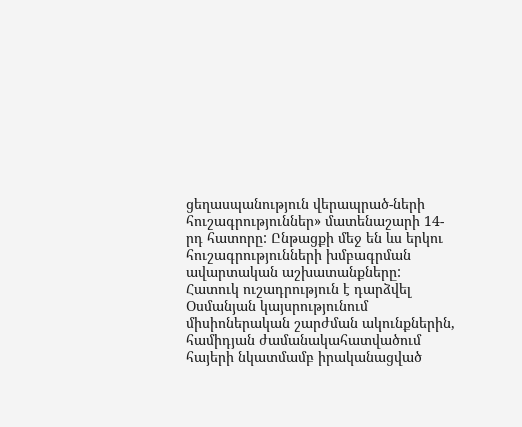ցեղասպանություն վերապրած-ների հուշագրություններ» մատենաշարի 14-րդ հատորը: Ընթացքի մեջ են ևս երկու հուշագրությունների խմբագրման ավարտական աշխատանքները: Հատուկ ուշադրություն է դարձվել Օսմանյան կայսրությունում միսիոներական շարժման ակունքներին, համիդյան ժամանակահատվածում հայերի նկատմամբ իրականացված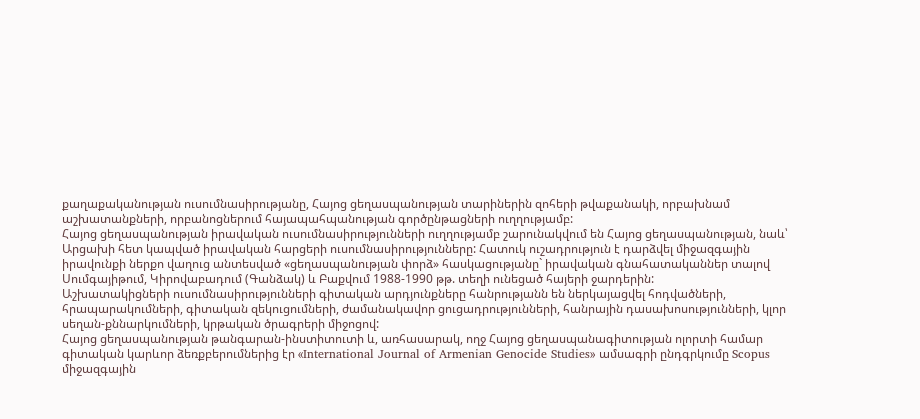քաղաքականության ուսումնասիրությանը, Հայոց ցեղասպանության տարիներին զոհերի թվաքանակի, որբախնամ աշխատանքների, որբանոցներում հայապահպանության գործընթացների ուղղությամբ:
Հայոց ցեղասպանության իրավական ուսումնասիրությունների ուղղությամբ շարունակվում են Հայոց ցեղասպանության, նաև՝ Արցախի հետ կապված իրավական հարցերի ուսումնասիրությունները: Հատուկ ուշադրություն է դարձվել միջազգային իրավունքի ներքո վաղուց անտեսված «ցեղասպանության փորձ» հասկացությանը` իրավական գնահատականներ տալով Սումգայիթում, Կիրովաբադում (Գանձակ) և Բաքվում 1988-1990 թթ. տեղի ունեցած հայերի ջարդերին:
Աշխատակիցների ուսումնասիրությունների գիտական արդյունքները հանրությանն են ներկայացվել հոդվածների, հրապարակումների, գիտական զեկուցումների, ժամանակավոր ցուցադրությունների, հանրային դասախոսությունների, կլոր սեղան-քննարկումների, կրթական ծրագրերի միջոցով:
Հայոց ցեղասպանության թանգարան-ինստիտուտի և, առհասարակ, ողջ Հայոց ցեղասպանագիտության ոլորտի համար գիտական կարևոր ձեռքբերումներից էր «International Journal of Armenian Genocide Studies» ամսագրի ընդգրկումը Scopus միջազգային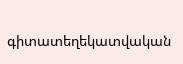գիտատեղեկատվական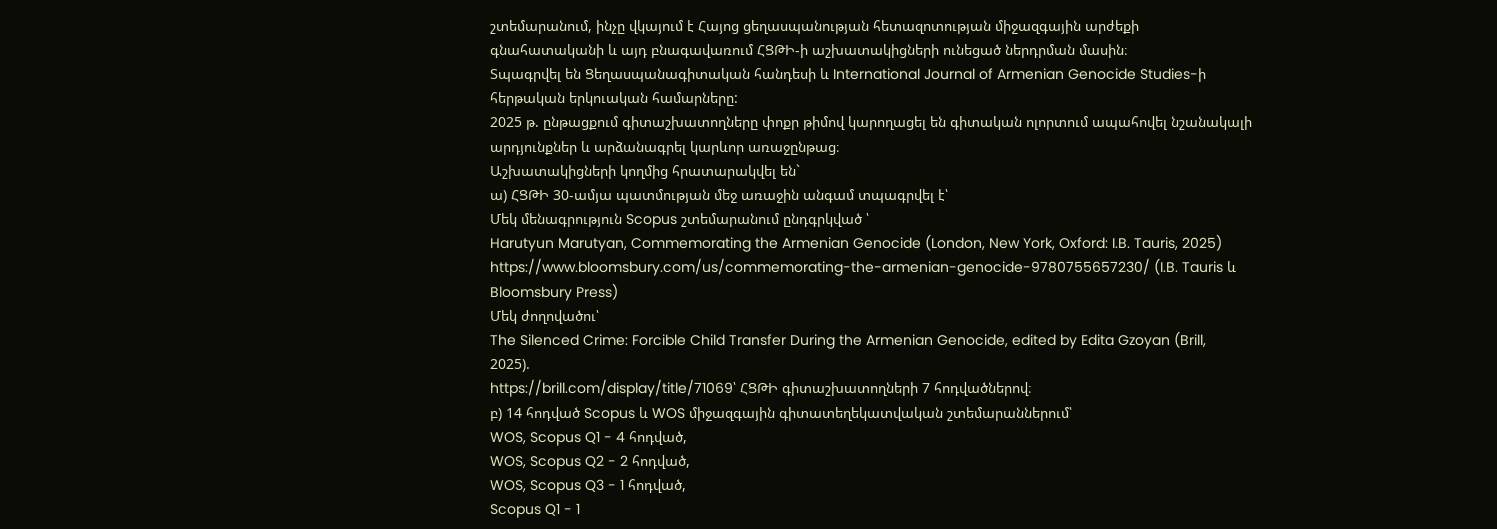շտեմարանում, ինչը վկայում է Հայոց ցեղասպանության հետազոտության միջազգային արժեքի գնահատականի և այդ բնագավառում ՀՑԹԻ-ի աշխատակիցների ունեցած ներդրման մասին։
Տպագրվել են Ցեղասպանագիտական հանդեսի և International Journal of Armenian Genocide Studies-ի հերթական երկուական համարները:
2025 թ. ընթացքում գիտաշխատողները փոքր թիմով կարողացել են գիտական ոլորտում ապահովել նշանակալի արդյունքներ և արձանագրել կարևոր առաջընթաց։
Աշխատակիցների կողմից հրատարակվել են`
ա) ՀՑԹԻ 30-ամյա պատմության մեջ առաջին անգամ տպագրվել է՝
Մեկ մենագրություն Scopus շտեմարանում ընդգրկված ՝
Harutyun Marutyan, Commemorating the Armenian Genocide (London, New York, Oxford: I.B. Tauris, 2025)
https://www.bloomsbury.com/us/commemorating-the-armenian-genocide-9780755657230/ (I.B. Tauris և Bloomsbury Press)
Մեկ ժողովածու՝
The Silenced Crime: Forcible Child Transfer During the Armenian Genocide, edited by Edita Gzoyan (Brill, 2025).
https://brill.com/display/title/71069՝ ՀՑԹԻ գիտաշխատողների 7 հոդվածներով։
բ) 14 հոդված Scopus և WOS միջազգային գիտատեղեկատվական շտեմարաններում՝
WOS, Scopus Q1 - 4 հոդված,
WOS, Scopus Q2 - 2 հոդված,
WOS, Scopus Q3 - 1 հոդված,
Scopus Q1 - 1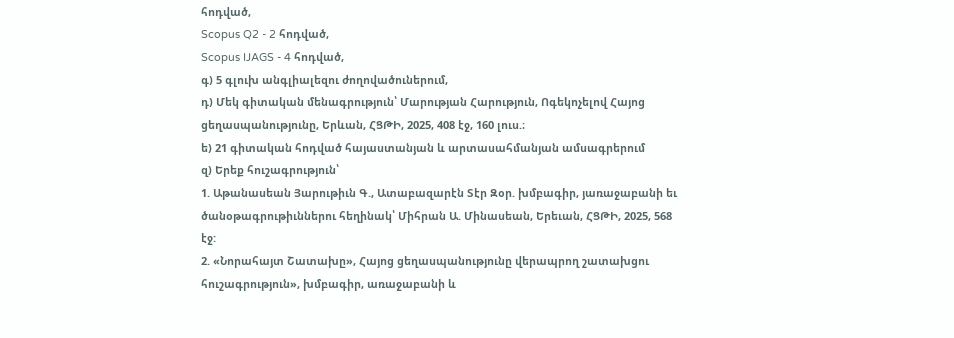հոդված,
Scopus Q2 - 2 հոդված,
Scopus IJAGS - 4 հոդված,
գ) 5 գլուխ անգլիալեզու ժողովածուներում,
դ) Մեկ գիտական մենագրություն՝ Մարության Հարություն, Ոգեկոչելով Հայոց ցեղասպանությունը, Երևան, ՀՑԹԻ, 2025, 408 էջ, 160 լուս.։
ե) 21 գիտական հոդված հայաստանյան և արտասահմանյան ամսագրերում
զ) Երեք հուշագրություն՝
1. Աթանասեան Յարութիւն Գ., Ատաբազարէն Տէր Զօր. խմբագիր, յառաջաբանի եւ ծանօթագրութիւններու հեղինակ՝ Միհրան Ա. Մինասեան, Երեւան, ՀՑԹԻ, 2025, 568 էջ:
2. «Նորահայտ Շատախը», Հայոց ցեղասպանությունը վերապրող շատախցու հուշագրություն», խմբագիր, առաջաբանի և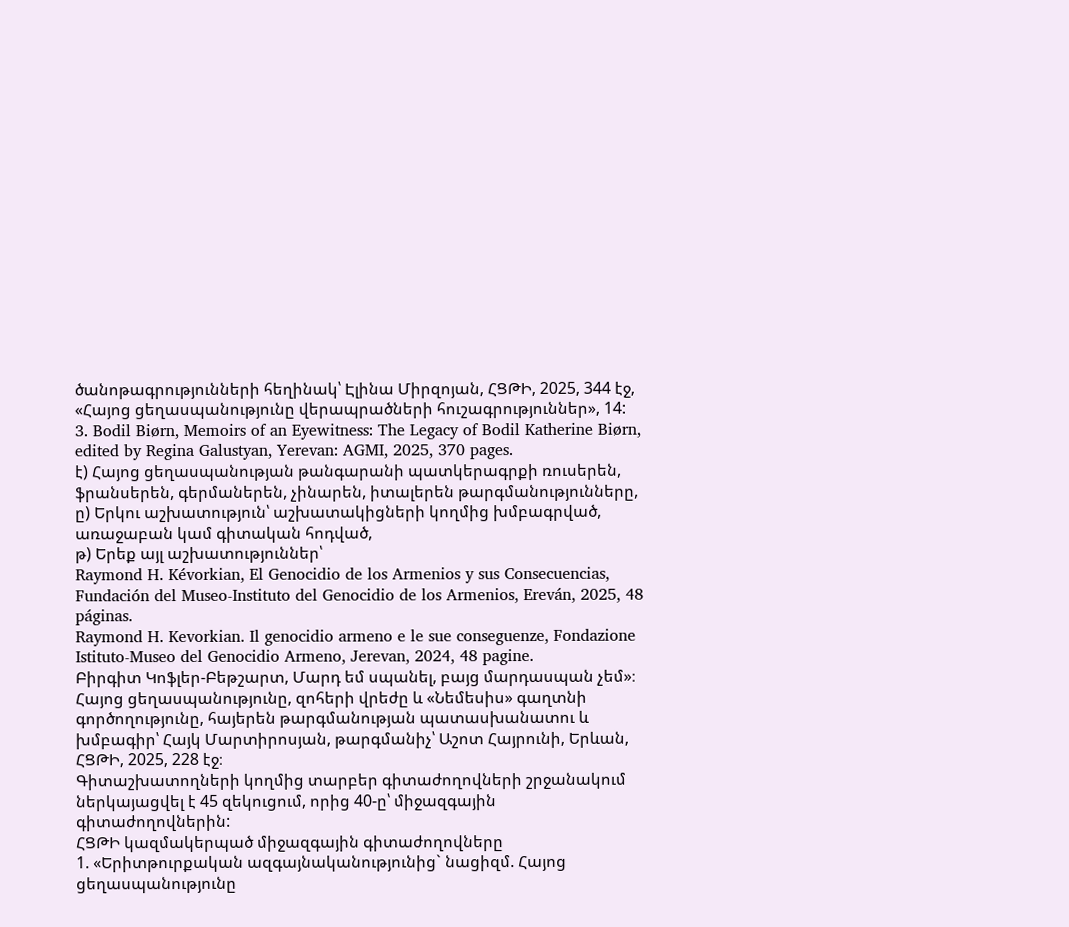ծանոթագրությունների հեղինակ՝ Էլինա Միրզոյան, ՀՑԹԻ, 2025, 344 էջ, «Հայոց ցեղասպանությունը վերապրածների հուշագրություններ», 14:
3. Bodil Biørn, Memoirs of an Eyewitness: The Legacy of Bodil Katherine Biørn, edited by Regina Galustyan, Yerevan: AGMI, 2025, 370 pages.
է) Հայոց ցեղասպանության թանգարանի պատկերագրքի ռուսերեն, ֆրանսերեն, գերմաներեն, չինարեն, իտալերեն թարգմանությունները,
ը) Երկու աշխատություն՝ աշխատակիցների կողմից խմբագրված, առաջաբան կամ գիտական հոդված,
թ) Երեք այլ աշխատություններ՝
Raymond H. Kévorkian, El Genocidio de los Armenios y sus Consecuencias, Fundación del Museo-Instituto del Genocidio de los Armenios, Ereván, 2025, 48 páginas.
Raymond H. Kevorkian. Il genocidio armeno e le sue conseguenze, Fondazione Istituto-Museo del Genocidio Armeno, Jerevan, 2024, 48 pagine.
Բիրգիտ Կոֆլեր-Բեթշարտ, Մարդ եմ սպանել, բայց մարդասպան չեմ»։ Հայոց ցեղասպանությունը, զոհերի վրեժը և «Նեմեսիս» գաղտնի գործողությունը, հայերեն թարգմանության պատասխանատու և խմբագիր՝ Հայկ Մարտիրոսյան, թարգմանիչ՝ Աշոտ Հայրունի, Երևան, ՀՑԹԻ, 2025, 228 էջ։
Գիտաշխատողների կողմից տարբեր գիտաժողովների շրջանակում ներկայացվել է 45 զեկուցում, որից 40-ը՝ միջազգային գիտաժողովներին:
ՀՑԹԻ կազմակերպած միջազգային գիտաժողովները
1. «Երիտթուրքական ազգայնականությունից` նացիզմ. Հայոց ցեղասպանությունը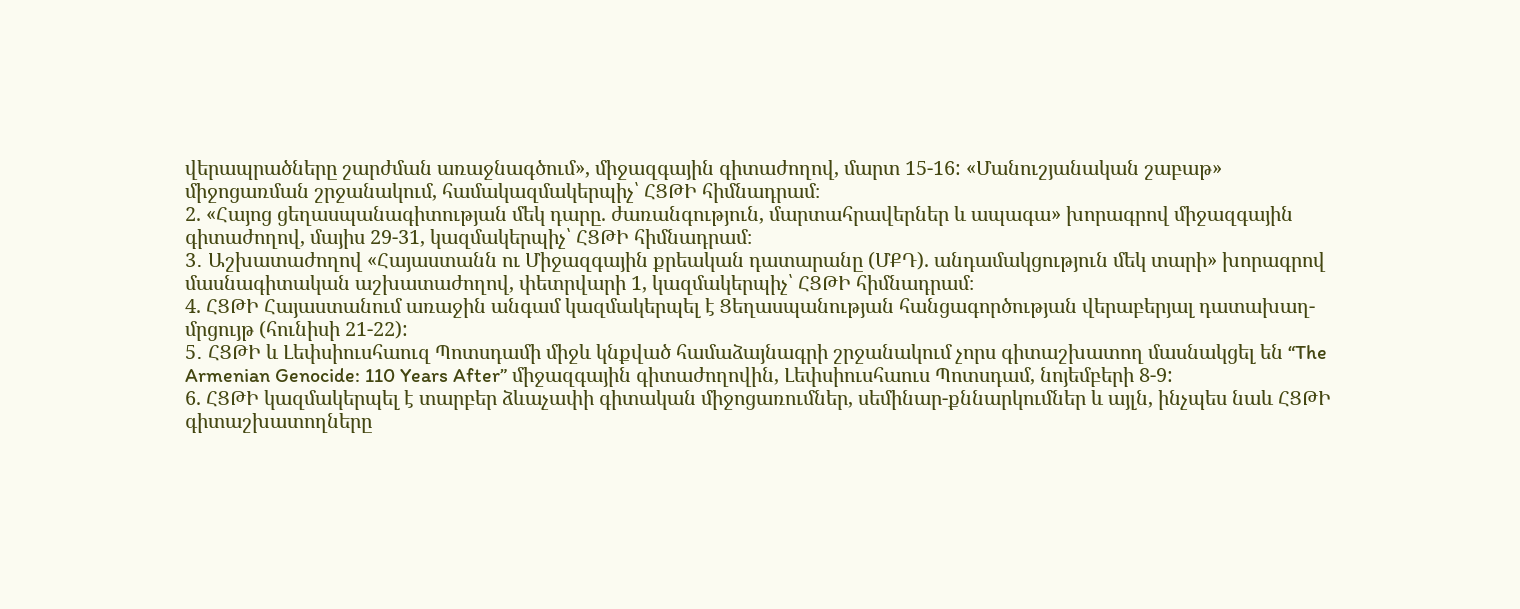վերապրածները շարժման առաջնագծում», միջազգային գիտաժողով, մարտ 15-16: «Մանուշյանական շաբաթ» միջոցառման շրջանակում, համակազմակերպիչ՝ ՀՑԹԻ հիմնադրամ։
2. «Հայոց ցեղասպանագիտության մեկ դարը. ժառանգություն, մարտահրավերներ և ապագա» խորագրով միջազգային գիտաժողով, մայիս 29-31, կազմակերպիչ՝ ՀՑԹԻ հիմնադրամ։
3․ Աշխատաժողով «Հայաստանն ու Միջազգային քրեական դատարանը (ՄՔԴ). անդամակցություն մեկ տարի» խորագրով մասնագիտական աշխատաժողով, փետրվարի 1, կազմակերպիչ՝ ՀՑԹԻ հիմնադրամ։
4. ՀՑԹԻ Հայաստանում առաջին անգամ կազմակերպել է Ցեղասպանության հանցագործության վերաբերյալ դատախաղ-մրցույթ (հունիսի 21-22):
5․ ՀՑԹԻ և Լեփսիուսհաուզ Պոտսդամի միջև կնքված համաձայնագրի շրջանակում չորս գիտաշխատող մասնակցել են “The Armenian Genocide: 110 Years After” միջազգային գիտաժողովին, Լեփսիուսհաուս Պոտսդամ, նոյեմբերի 8-9:
6. ՀՑԹԻ կազմակերպել է տարբեր ձևաչափի գիտական միջոցառումներ, սեմինար-քննարկումներ և այլն, ինչպես նաև ՀՑԹԻ գիտաշխատողները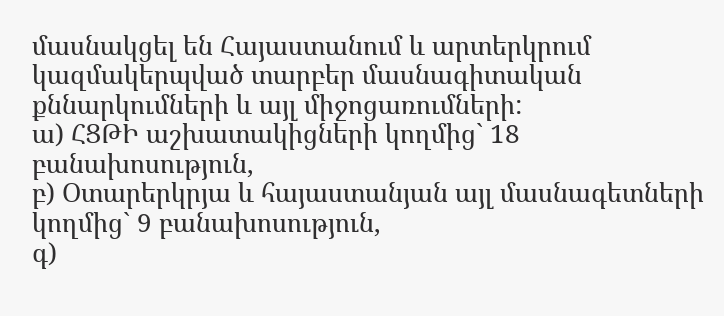մասնակցել են Հայաստանում և արտերկրում կազմակերպված տարբեր մասնագիտական քննարկումների և այլ միջոցառումների:
ա) ՀՑԹԻ աշխատակիցների կողմից` 18 բանախոսություն,
բ) Օտարերկրյա և հայաստանյան այլ մասնագետների կողմից` 9 բանախոսություն,
գ)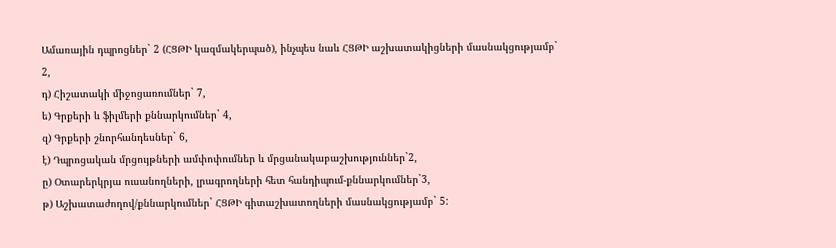Ամառային դպրոցներ` 2 (ՀՑԹԻ կազմակերպած), ինչպես նաև ՀՑԹԻ աշխատակիցների մասնակցությամբ` 2,
դ) Հիշատակի միջոցառումներ` 7,
ե) Գրքերի և ֆիլմերի քննարկումներ` 4,
զ) Գրքերի շնորհանդեսներ` 6,
է) Դպրոցական մրցույթների ամփոփումներ և մրցանակաբաշխություններ`2,
ը) Օտարերկրյա ուսանողների, լրագրողների հետ հանդիպում-քննարկումներ`3,
թ) Աշխատաժողով/քննարկումներ` ՀՑԹԻ գիտաշխատողների մասնակցությամբ` 5: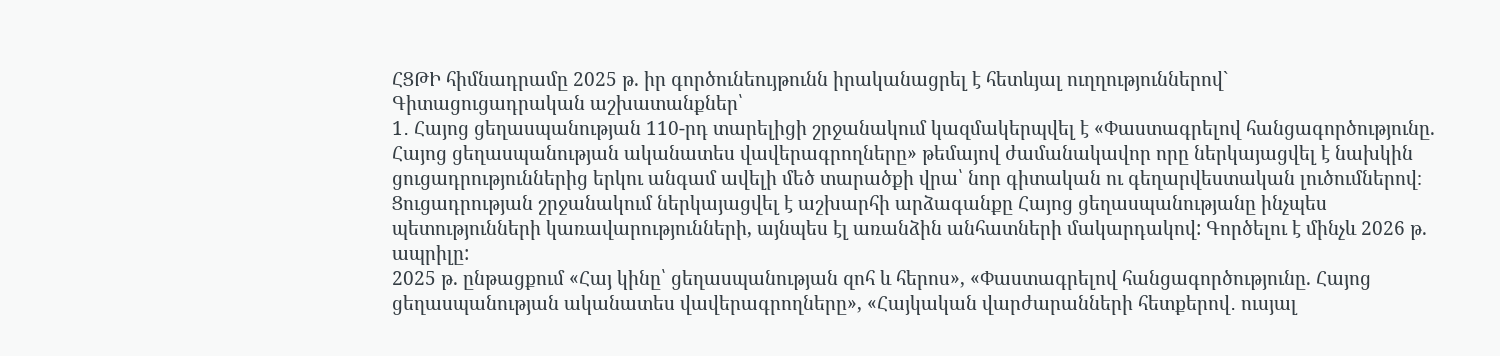ՀՑԹԻ հիմնադրամը 2025 թ. իր գործունեույթունն իրականացրել է հետևյալ ուղղություններով`
Գիտացուցադրական աշխատանքներ՝
1․ Հայոց ցեղասպանության 110-րդ տարելիցի շրջանակում կազմակերպվել է «Փաստագրելով հանցագործությունը. Հայոց ցեղասպանության ականատես վավերագրողները» թեմայով ժամանակավոր որը ներկայացվել է նախկին ցուցադրություններից երկու անգամ ավելի մեծ տարածքի վրա՝ նոր գիտական ու գեղարվեստական լուծումներով։ Ցուցադրության շրջանակում ներկայացվել է աշխարհի արձագանքը Հայոց ցեղասպանությանը ինչպես պետությունների կառավարությունների, այնպես էլ առանձին անհատների մակարդակով: Գործելու է մինչև 2026 թ. ապրիլը:
2025 թ. ընթացքում «Հայ կինը՝ ցեղասպանության զոհ և հերոս», «Փաստագրելով հանցագործությունը. Հայոց ցեղասպանության ականատես վավերագրողները», «Հայկական վարժարանների հետքերով․ ուսյալ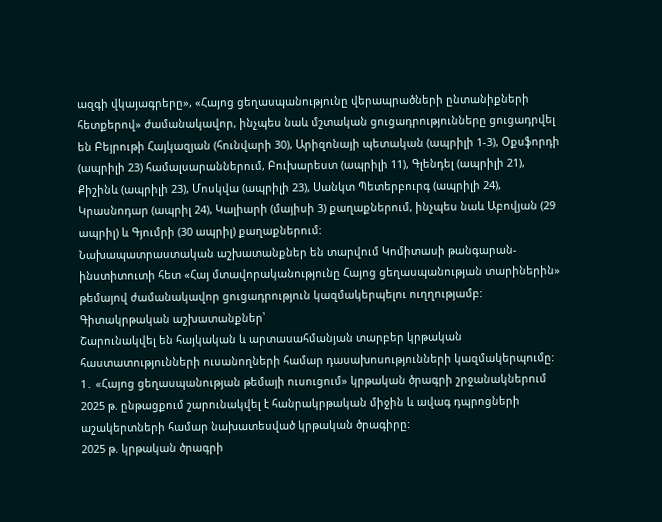ազգի վկայագրերը», «Հայոց ցեղասպանությունը վերապրածների ընտանիքների հետքերով» ժամանակավոր, ինչպես նաև մշտական ցուցադրությունները ցուցադրվել են Բեյրութի Հայկազյան (հունվարի 30), Արիզոնայի պետական (ապրիլի 1-3), Օքսֆորդի (ապրիլի 23) համալսարաններում, Բուխարեստ (ապրիլի 11), Գլենդել (ապրիլի 21), Քիշինև (ապրիլի 23), Մոսկվա (ապրիլի 23), Սանկտ Պետերբուրգ (ապրիլի 24), Կրասնոդար (ապրիլ 24), Կալիարի (մայիսի 3) քաղաքներում, ինչպես նաև Աբովյան (29 ապրիլ) և Գյումրի (30 ապրիլ) քաղաքներում:
Նախապատրաստական աշխատանքներ են տարվում Կոմիտասի թանգարան-ինստիտուտի հետ «Հայ մտավորականությունը Հայոց ցեղասպանության տարիներին» թեմայով ժամանակավոր ցուցադրություն կազմակերպելու ուղղությամբ:
Գիտակրթական աշխատանքներ՝
Շարունակվել են հայկական և արտասահմանյան տարբեր կրթական հաստատությունների ուսանողների համար դասախոսությունների կազմակերպումը:
1․ «Հայոց ցեղասպանության թեմայի ուսուցում» կրթական ծրագրի շրջանակներում 2025 թ. ընթացքում շարունակվել է հանրակրթական միջին և ավագ դպրոցների աշակերտների համար նախատեսված կրթական ծրագիրը:
2025 թ. կրթական ծրագրի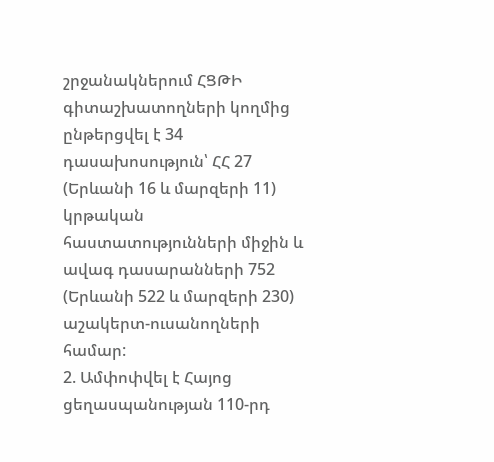շրջանակներում ՀՑԹԻ գիտաշխատողների կողմից ընթերցվել է 34 դասախոսություն՝ ՀՀ 27 (Երևանի 16 և մարզերի 11) կրթական հաստատությունների միջին և ավագ դասարանների 752 (Երևանի 522 և մարզերի 230) աշակերտ-ուսանողների համար:
2. Ամփոփվել է Հայոց ցեղասպանության 110-րդ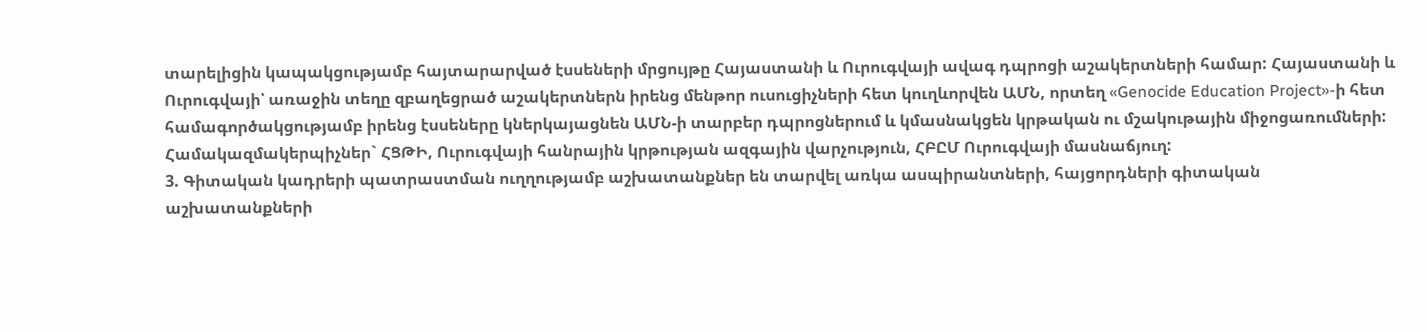տարելիցին կապակցությամբ հայտարարված էսսեների մրցույթը Հայաստանի և Ուրուգվայի ավագ դպրոցի աշակերտների համար: Հայաստանի և Ուրուգվայի՝ առաջին տեղը զբաղեցրած աշակերտներն իրենց մենթոր ուսուցիչների հետ կուղևորվեն ԱՄՆ, որտեղ «Genocide Education Project»-ի հետ համագործակցությամբ իրենց էսսեները կներկայացնեն ԱՄՆ-ի տարբեր դպրոցներում և կմասնակցեն կրթական ու մշակութային միջոցառումների: Համակազմակերպիչներ` ՀՑԹԻ, Ուրուգվայի հանրային կրթության ազգային վարչություն, ՀԲԸՄ Ուրուգվայի մասնաճյուղ:
3. Գիտական կադրերի պատրաստման ուղղությամբ աշխատանքներ են տարվել առկա ասպիրանտների, հայցորդների գիտական աշխատանքների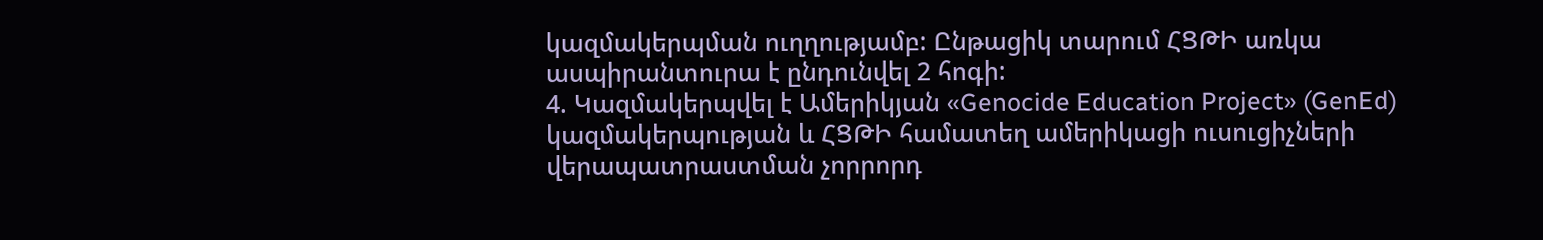կազմակերպման ուղղությամբ: Ընթացիկ տարում ՀՑԹԻ առկա ասպիրանտուրա է ընդունվել 2 հոգի:
4. Կազմակերպվել է Ամերիկյան «Genocide Education Project» (GenEd) կազմակերպության և ՀՑԹԻ համատեղ ամերիկացի ուսուցիչների վերապատրաստման չորրորդ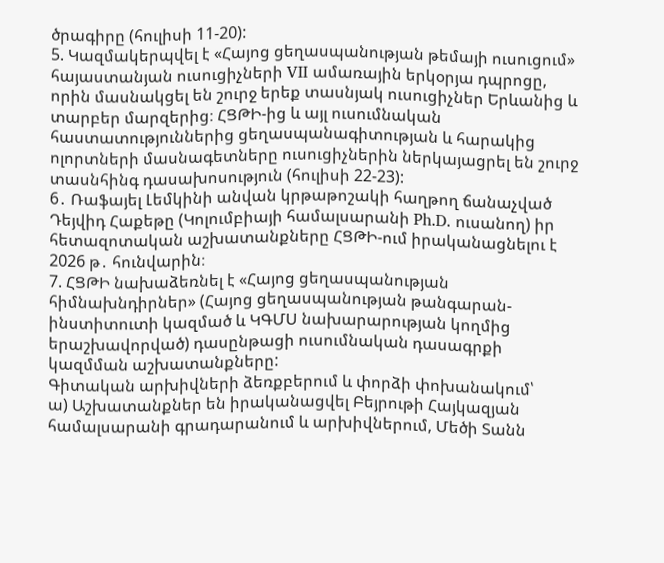ծրագիրը (հուլիսի 11-20):
5. Կազմակերպվել է «Հայոց ցեղասպանության թեմայի ուսուցում» հայաստանյան ուսուցիչների VII ամառային երկօրյա դպրոցը, որին մասնակցել են շուրջ երեք տասնյակ ուսուցիչներ Երևանից և տարբեր մարզերից։ ՀՑԹԻ-ից և այլ ուսումնական հաստատություններից ցեղասպանագիտության և հարակից ոլորտների մասնագետները ուսուցիչներին ներկայացրել են շուրջ տասնհինգ դասախոսություն (հուլիսի 22-23):
6․ Ռաֆայել Լեմկինի անվան կրթաթոշակի հաղթող ճանաչված Դեյվիդ Հաքեթը (Կոլումբիայի համալսարանի Ph.D. ուսանող) իր հետազոտական աշխատանքները ՀՑԹԻ-ում իրականացնելու է 2026 թ․ հունվարին։
7. ՀՑԹԻ նախաձեռնել է «Հայոց ցեղասպանության հիմնախնդիրներ» (Հայոց ցեղասպանության թանգարան-ինստիտուտի կազմած և ԿԳՄՍ նախարարության կողմից երաշխավորված) դասընթացի ուսումնական դասագրքի կազմման աշխատանքները:
Գիտական արխիվների ձեռքբերում և փորձի փոխանակում՝
ա) Աշխատանքներ են իրականացվել Բեյրութի Հայկազյան համալսարանի գրադարանում և արխիվներում, Մեծի Տանն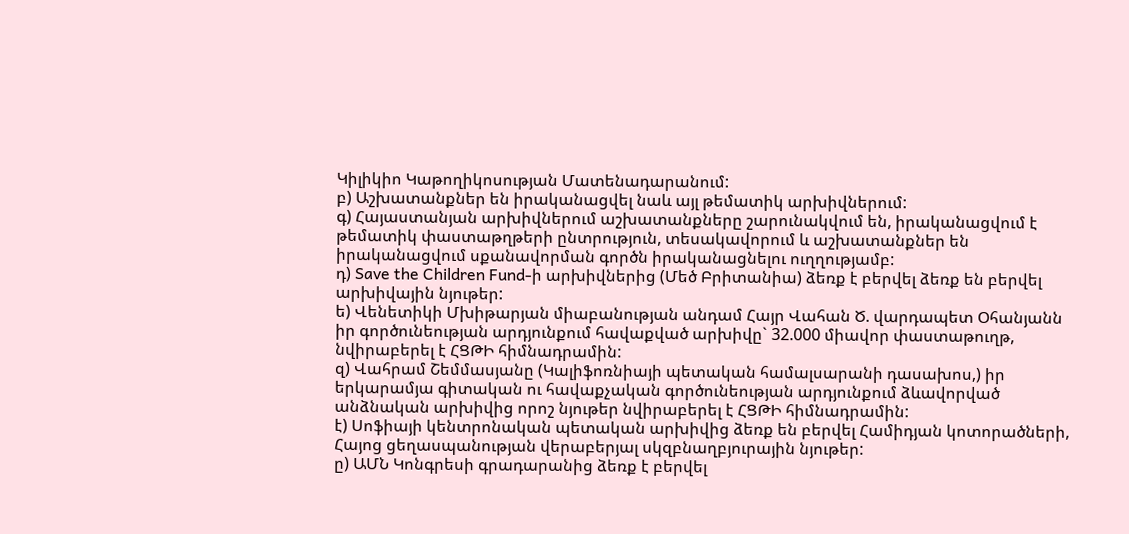Կիլիկիո Կաթողիկոսության Մատենադարանում:
բ) Աշխատանքներ են իրականացվել նաև այլ թեմատիկ արխիվներում:
գ) Հայաստանյան արխիվներում աշխատանքները շարունակվում են, իրականացվում է թեմատիկ փաստաթղթերի ընտրություն, տեսակավորում և աշխատանքներ են իրականացվում սքանավորման գործն իրականացնելու ուղղությամբ:
դ) Save the Children Fund-ի արխիվներից (Մեծ Բրիտանիա) ձեռք է բերվել ձեռք են բերվել արխիվային նյութեր:
ե) Վենետիկի Մխիթարյան միաբանության անդամ Հայր Վահան Ծ. վարդապետ Օհանյանն իր գործունեության արդյունքում հավաքված արխիվը` 32.000 միավոր փաստաթուղթ, նվիրաբերել է ՀՑԹԻ հիմնադրամին:
զ) Վահրամ Շեմմասյանը (Կալիֆոռնիայի պետական համալսարանի դասախոս,) իր երկարամյա գիտական ու հավաքչական գործունեության արդյունքում ձևավորված անձնական արխիվից որոշ նյութեր նվիրաբերել է ՀՑԹԻ հիմնադրամին:
է) Սոֆիայի կենտրոնական պետական արխիվից ձեռք են բերվել Համիդյան կոտորածների, Հայոց ցեղասպանության վերաբերյալ սկզբնաղբյուրային նյութեր:
ը) ԱՄՆ Կոնգրեսի գրադարանից ձեռք է բերվել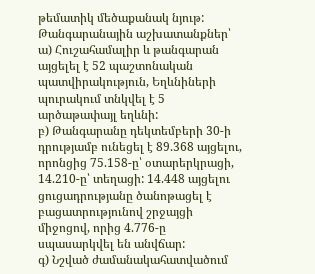թեմատիկ մեծաքանակ նյութ:
Թանգարանային աշխատանքներ՝
ա) Հուշահամալիր և թանգարան այցելել է 52 պաշտոնական պատվիրակություն, Եղևնիների պուրակում տնկվել է 5 արծաթափայլ եղևնի:
բ) Թանգարանը դեկտեմբերի 30-ի դրությամբ ունեցել է 89.368 այցելու, որոնցից 75.158-ը՝ օտարերկրացի, 14.210-ը՝ տեղացի: 14.448 այցելու ցուցադրությանը ծանոթացել է բացատրությունով շրջայցի միջոցով, որից 4.776-ը սպասարկվել են անվճար:
գ) Նշված ժամանակահատվածում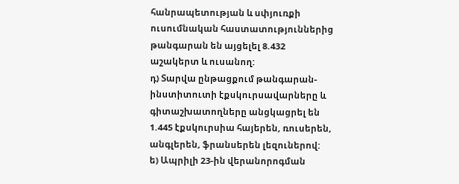հանրապետության և սփյուռքի ուսումնական հաստատություններից թանգարան են այցելել 8.432 աշակերտ և ուսանող:
դ) Տարվա ընթացքում թանգարան-ինստիտուտի էքսկուրսավարները և գիտաշխատողները անցկացրել են 1.445 էքսկուրսիա հայերեն, ռուսերեն, անգլերեն, ֆրանսերեն լեզուներով:
ե) Ապրիլի 23-ին վերանորոգման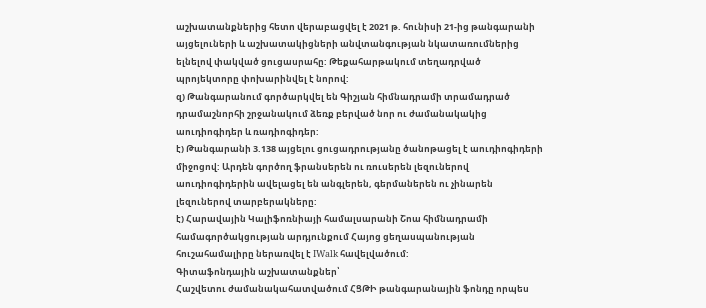աշխատանքներից հետո վերաբացվել է 2021 թ. հունիսի 21-ից թանգարանի այցելուների և աշխատակիցների անվտանգության նկատառումներից ելնելով փակված ցուցասրահը: Թեքահարթակում տեղադրված պրոյեկտորը փոխարինվել է նորով:
զ) Թանգարանում գործարկվել են Գիշյան հիմնադրամի տրամադրած դրամաշնորհի շրջանակում ձեռք բերված նոր ու ժամանակակից աուդիոգիդեր և ռադիոգիդեր:
է) Թանգարանի 3.138 այցելու ցուցադրությանը ծանոթացել է աուդիոգիդերի միջոցով: Արդեն գործող ֆրանսերեն ու ռուսերեն լեզուներով աուդիոգիդերին ավելացել են անգլերեն, գերմաներեն ու չինարեն լեզուներով տարբերակները:
է) Հարավային Կալիֆոռնիայի համալսարանի Շոա հիմնադրամի համագործակցության արդյունքում Հայոց ցեղասպանության հուշահամալիրը ներառվել է IWalk հավելվածում:
Գիտաֆոնդային աշխատանքներ՝
Հաշվետու ժամանակահատվածում ՀՑԹԻ թանգարանային ֆոնդը որպես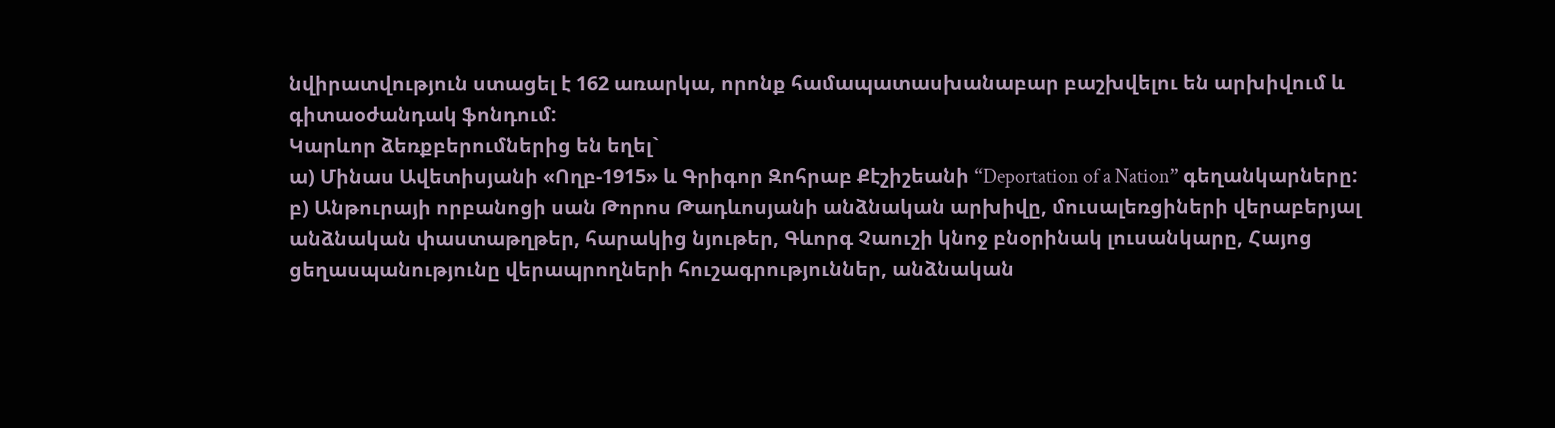նվիրատվություն ստացել է 162 առարկա, որոնք համապատասխանաբար բաշխվելու են արխիվում և գիտաօժանդակ ֆոնդում:
Կարևոր ձեռքբերումներից են եղել`
ա) Մինաս Ավետիսյանի «Ողբ-1915» և Գրիգոր Զոհրաբ Քէշիշեանի “Deportation of a Nation” գեղանկարները:
բ) Անթուրայի որբանոցի սան Թորոս Թադևոսյանի անձնական արխիվը, մուսալեռցիների վերաբերյալ անձնական փաստաթղթեր, հարակից նյութեր, Գևորգ Չաուշի կնոջ բնօրինակ լուսանկարը, Հայոց ցեղասպանությունը վերապրողների հուշագրություններ, անձնական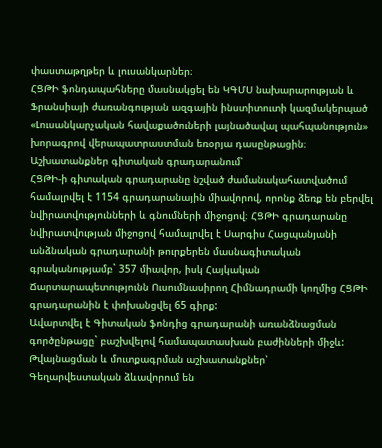փաստաթղթեր և լուսանկարներ։
ՀՑԹԻ ֆոնդապահները մասնակցել են ԿԳՄՍ նախարարության և Ֆրանսիայի ժառանգության ազգային ինստիտուտի կազմակերպած «Լուսանկարչական հավաքածուների լայնածավալ պահպանություն» խորագրով վերապատրաստման եռօրյա դասընթացին։
Աշխատանքներ գիտական գրադարանում՝
ՀՑԹԻ-ի գիտական գրադարանը նշված ժամանակահատվածում համալրվել է 1154 գրադարանային միավորով, որոնք ձեռք են բերվել նվիրատվությունների և գնումների միջոցով։ ՀՑԹԻ գրադարանը նվիրատվության միջոցով համալրվել է Սարգիս Հացպանյանի անձնական գրադարանի թուրքերեն մասնագիտական գրականությամբ` 357 միավոր, իսկ Հայկական Ճարտարապետությունն Ուսումնասիրող Հիմնադրամի կողմից ՀՑԹԻ գրադարանին է փոխանցվել 65 գիրք:
Ավարտվել է Գիտական ֆոնդից գրադարանի առանձնացման գործընթացը` բաշխվելով համապատասխան բաժինների միջև:
Թվայնացման և մուտքագրման աշխատանքներ՝
Գեղարվեստական ձևավորում են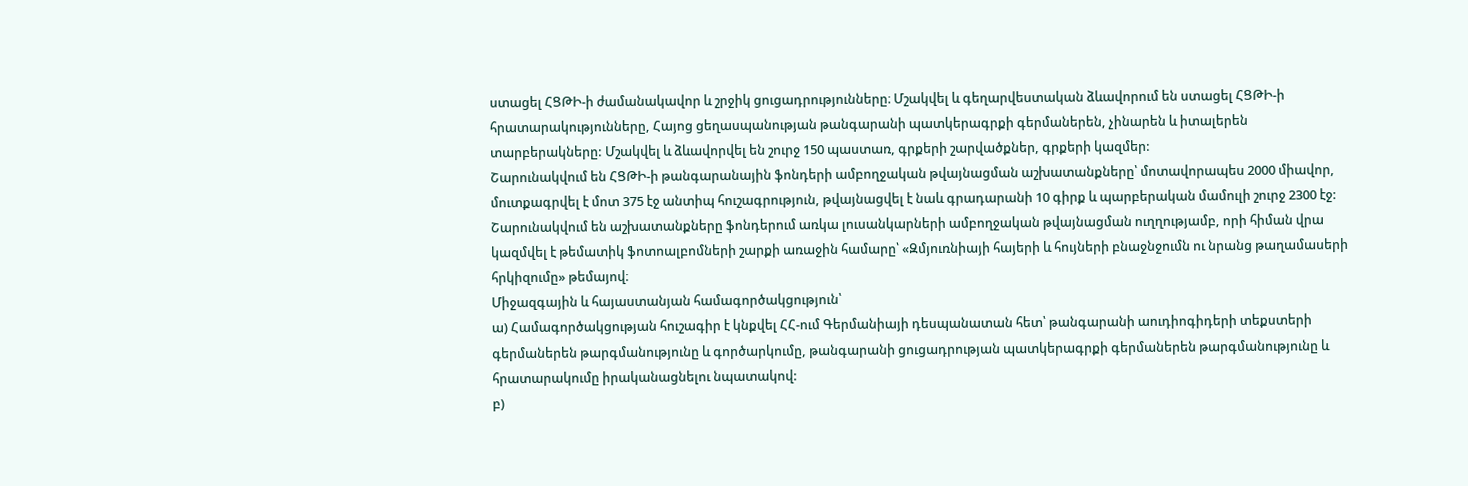ստացել ՀՑԹԻ-ի ժամանակավոր և շրջիկ ցուցադրությունները։ Մշակվել և գեղարվեստական ձևավորում են ստացել ՀՑԹԻ-ի հրատարակությունները, Հայոց ցեղասպանության թանգարանի պատկերագրքի գերմաներեն, չինարեն և իտալերեն տարբերակները: Մշակվել և ձևավորվել են շուրջ 150 պաստառ, գրքերի շարվածքներ, գրքերի կազմեր:
Շարունակվում են ՀՑԹԻ-ի թանգարանային ֆոնդերի ամբողջական թվայնացման աշխատանքները՝ մոտավորապես 2000 միավոր, մուտքագրվել է մոտ 375 էջ անտիպ հուշագրություն, թվայնացվել է նաև գրադարանի 10 գիրք և պարբերական մամուլի շուրջ 2300 էջ:
Շարունակվում են աշխատանքները ֆոնդերում առկա լուսանկարների ամբողջական թվայնացման ուղղությամբ, որի հիման վրա կազմվել է թեմատիկ ֆոտոալբոմների շարքի առաջին համարը՝ «Զմյուռնիայի հայերի և հույների բնաջնջումն ու նրանց թաղամասերի հրկիզումը» թեմայով։
Միջազգային և հայաստանյան համագործակցություն՝
ա) Համագործակցության հուշագիր է կնքվել ՀՀ-ում Գերմանիայի դեսպանատան հետ՝ թանգարանի աուդիոգիդերի տեքստերի գերմաներեն թարգմանությունը և գործարկումը, թանգարանի ցուցադրության պատկերագրքի գերմաներեն թարգմանությունը և հրատարակումը իրականացնելու նպատակով:
բ)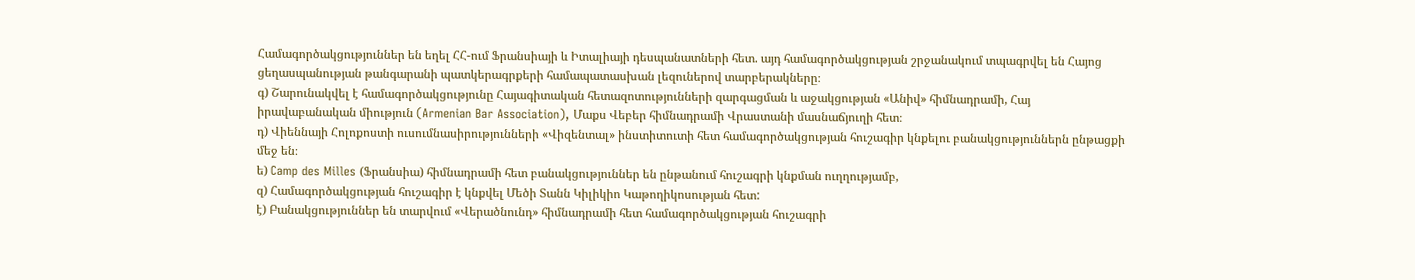Համագործակցություններ են եղել ՀՀ-ում Ֆրանսիայի և Իտալիայի դեսպանատների հետ. այդ համագործակցության շրջանակում տպագրվել են Հայոց ցեղասպանության թանգարանի պատկերագրքերի համապատասխան լեզուներով տարբերակները։
գ) Շարունակվել է համագործակցությունը Հայագիտական հետազոտությունների զարգացման և աջակցության «Անիվ» հիմնադրամի, Հայ իրավաբանական միություն (Armenian Bar Association), Մաքս Վեբեր հիմնադրամի Վրաստանի մասնաճյուղի հետ։
դ) Վիեննայի Հոլոքոստի ուսումնասիրությունների «Վիզենտալ» ինստիտուտի հետ համագործակցության հուշագիր կնքելու բանակցություններն ընթացքի մեջ են։
ե) Camp des Milles (Ֆրանսիա) հիմնադրամի հետ բանակցություններ են ընթանում հուշագրի կնքման ուղղությամբ,
զ) Համագործակցության հուշագիր է կնքվել Մեծի Տանն Կիլիկիո Կաթողիկոսության հետ:
է) Բանակցություններ են տարվում «Վերածնունդ» հիմնադրամի հետ համագործակցության հուշագրի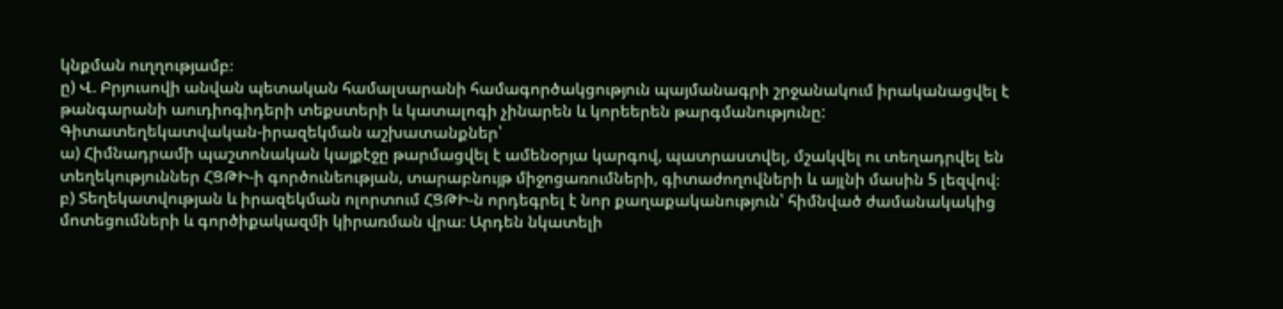կնքման ուղղությամբ։
ը) Վ. Բրյուսովի անվան պետական համալսարանի համագործակցություն պայմանագրի շրջանակում իրականացվել է թանգարանի աուդիոգիդերի տեքստերի և կատալոգի չինարեն և կորեերեն թարգմանությունը:
Գիտատեղեկատվական-իրազեկման աշխատանքներ՝
ա) Հիմնադրամի պաշտոնական կայքէջը թարմացվել է ամենօրյա կարգով, պատրաստվել, մշակվել ու տեղադրվել են տեղեկություններ ՀՑԹԻ-ի գործունեության, տարաբնույթ միջոցառումների, գիտաժողովների և այլնի մասին 5 լեզվով։
բ) Տեղեկատվության և իրազեկման ոլորտում ՀՑԹԻ-ն որդեգրել է նոր քաղաքականություն՝ հիմնված ժամանակակից մոտեցումների և գործիքակազմի կիրառման վրա։ Արդեն նկատելի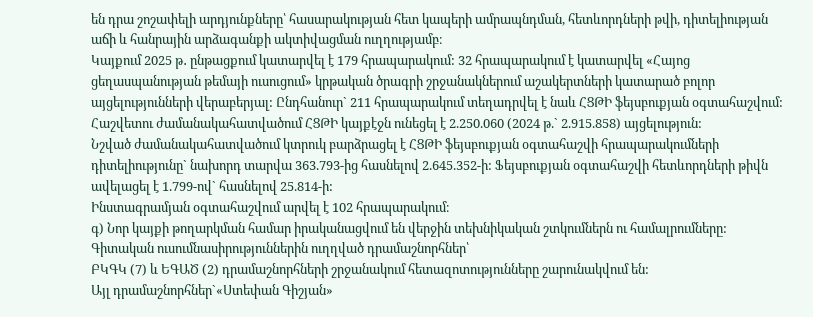են դրա շոշափելի արդյունքները՝ հասարակության հետ կապերի ամրապնդման, հետևորդների թվի, դիտելիության աճի և հանրային արձագանքի ակտիվացման ուղղությամբ։
Կայքում 2025 թ․ ընթացքում կատարվել է 179 հրապարակում: 32 հրապարակում է կատարվել «Հայոց ցեղասպանության թեմայի ուսուցում» կրթական ծրագրի շրջանակներում աշակերտների կատարած բոլոր այցելությունների վերաբերյալ: Ընդհանուր` 211 հրապարակում տեղադրվել է նաև ՀՑԹԻ ֆեյսբուքյան օգտահաշվում:
Հաշվետու ժամանակահատվածում ՀՑԹԻ կայքէջն ունեցել է 2.250.060 (2024 թ.` 2.915.858) այցելություն:
Նշված ժամանակահատվածում կտրուկ բարձրացել է ՀՑԹԻ ֆեյսբուքյան օգտահաշվի հրապարակումների դիտելիությունը` նախորդ տարվա 363.793-ից հասնելով 2.645.352-ի: Ֆեյսբուքյան օգտահաշվի հետևորդների թիվն ավելացել է 1.799-ով` հասնելով 25.814-ի:
Ինստագրամյան օգտահաշվում արվել է 102 հրապարակում։
գ) Նոր կայքի թողարկման համար իրականացվում են վերջին տեխնիկական շտկումներն ու համալրումները:
Գիտական ուսումնասիրություններին ուղղված դրամաշնորհներ՝
ԲԿԳԿ (7) և ԵԳԱԾ (2) դրամաշնորհների շրջանակում հետազոտությունները շարունակվում են:
Այլ դրամաշնորհներ`«Ստեփան Գիշյան»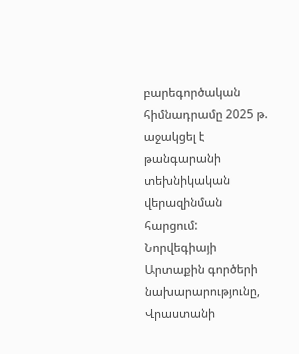բարեգործական հիմնադրամը 2025 թ. աջակցել է թանգարանի տեխնիկական վերազինման հարցում:
Նորվեգիայի Արտաքին գործերի նախարարությունը, Վրաստանի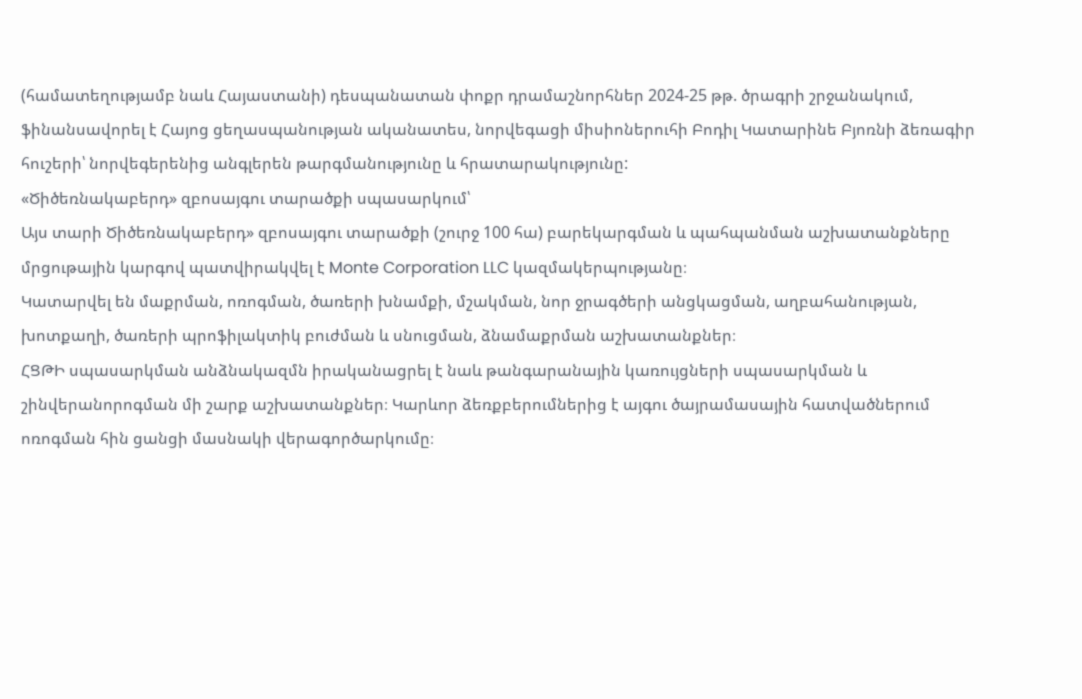(համատեղությամբ նաև Հայաստանի) դեսպանատան փոքր դրամաշնորհներ 2024-25 թթ. ծրագրի շրջանակում, ֆինանսավորել է Հայոց ցեղասպանության ականատես, նորվեգացի միսիոներուհի Բոդիլ Կատարինե Բյոռնի ձեռագիր հուշերի՝ նորվեգերենից անգլերեն թարգմանությունը և հրատարակությունը:
«Ծիծեռնակաբերդ» զբոսայգու տարածքի սպասարկում՝
Այս տարի Ծիծեռնակաբերդ» զբոսայգու տարածքի (շուրջ 100 հա) բարեկարգման և պահպանման աշխատանքները մրցութային կարգով պատվիրակվել է Monte Corporation LLC կազմակերպությանը։
Կատարվել են մաքրման, ոռոգման, ծառերի խնամքի, մշակման, նոր ջրագծերի անցկացման, աղբահանության, խոտքաղի, ծառերի պրոֆիլակտիկ բուժման և սնուցման, ձնամաքրման աշխատանքներ։
ՀՑԹԻ սպասարկման անձնակազմն իրականացրել է նաև թանգարանային կառույցների սպասարկման և շինվերանորոգման մի շարք աշխատանքներ։ Կարևոր ձեռքբերումներից է այգու ծայրամասային հատվածներում ոռոգման հին ցանցի մասնակի վերագործարկումը։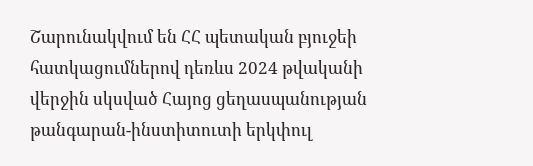Շարունակվում են ՀՀ պետական բյուջեի հատկացումներով դեռևս 2024 թվականի վերջին սկսված Հայոց ցեղասպանության թանգարան-ինստիտուտի երկփուլ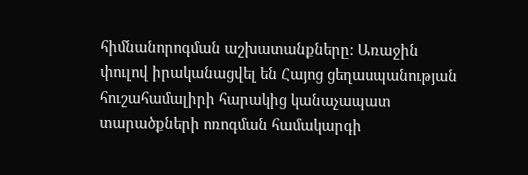հիմնանորոգման աշխատանքները: Առաջին փուլով իրականացվել են Հայոց ցեղասպանության հուշահամալիրի հարակից կանաչապատ տարածքների ոռոգման համակարգի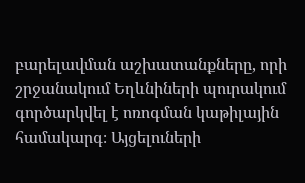բարելավման աշխատանքները, որի շրջանակում Եղևնիների պուրակում գործարկվել է ոռոգման կաթիլային համակարգ։ Այցելուների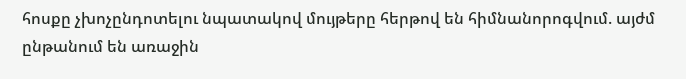հոսքը չխոչընդոտելու նպատակով մույթերը հերթով են հիմնանորոգվում. այժմ ընթանում են առաջին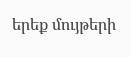երեք մույթերի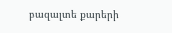բազալտե քարերի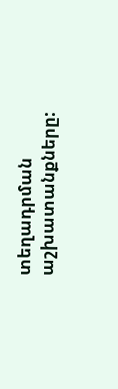տեղադրման աշխատանքները: